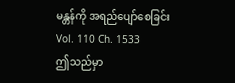မန္တန်ကို အရည်ပျော်စေခြင်း
Vol. 110 Ch. 1533
ဤသည်မှာ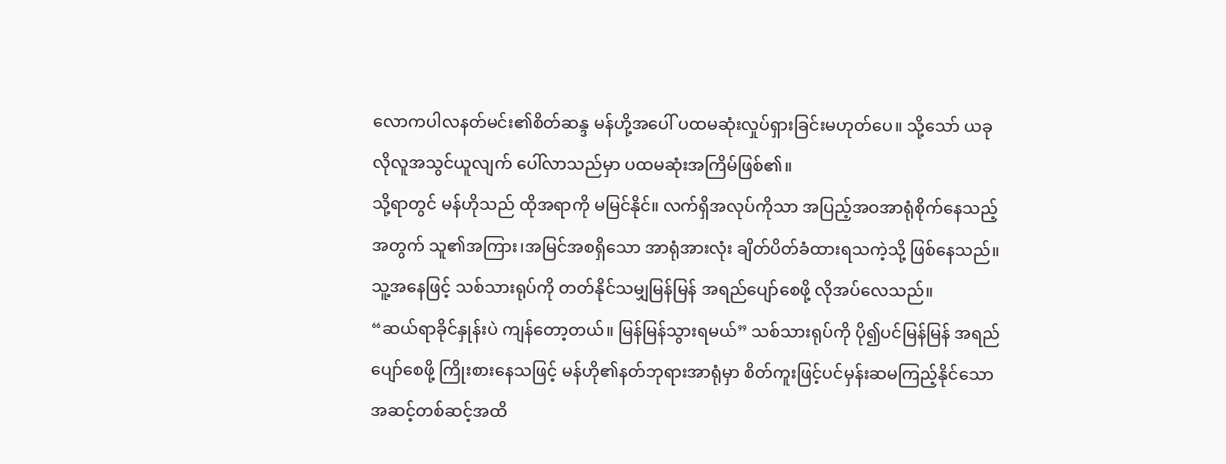လောကပါလနတ်မင်း၏စိတ်ဆန္ဒ မန်ဟို့အပေါ် ပထမဆုံးလှုပ်ရှားခြင်းမဟုတ်ပေ။ သို့သော် ယခုလိုလူအသွင်ယူလျက် ပေါ်လာသည်မှာ ပထမဆုံးအကြိမ်ဖြစ်၏။
သို့ရာတွင် မန်ဟိုသည် ထိုအရာကို မမြင်နိုင်။ လက်ရှိအလုပ်ကိုသာ အပြည့်အဝအာရုံစိုက်နေသည့်အတွက် သူ၏အကြား၊အမြင်အစရှိသော အာရုံအားလုံး ချိတ်ပိတ်ခံထားရသကဲ့သို့ ဖြစ်နေသည်။ သူ့အနေဖြင့် သစ်သားရုပ်ကို တတ်နိုင်သမျှမြန်မြန် အရည်ပျော်စေဖို့ လိုအပ်လေသည်။
“ဆယ်ရာခိုင်နှုန်းပဲ ကျန်တော့တယ်။ မြန်မြန်သွားရမယ်” သစ်သားရုပ်ကို ပို၍ပင်မြန်မြန် အရည်ပျော်စေဖို့ ကြိုးစားနေသဖြင့် မန်ဟို၏နတ်ဘုရားအာရုံမှာ စိတ်ကူးဖြင့်ပင်မှန်းဆမကြည့်နိုင်သော အဆင့်တစ်ဆင့်အထိ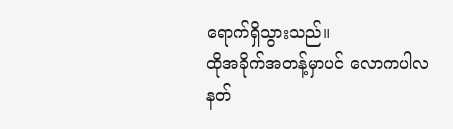ရောက်ရှိသွားသည်။
ထိုအခိုက်အတန့်မှာပင် လောကပါလနတ်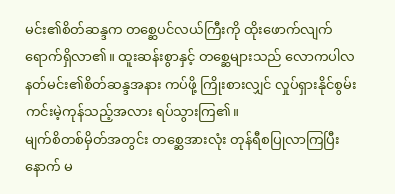မင်း၏စိတ်ဆန္ဒက တစ္ဆေပင်လယ်ကြီးကို ထိုးဖောက်လျက် ရောက်ရှိလာ၏။ ထူးဆန်းစွာနှင့် တစ္ဆေများသည် လောကပါလနတ်မင်း၏စိတ်ဆန္ဒအနား ကပ်ဖို့ ကြိုးစားလျှင် လှုပ်ရှားနိုင်စွမ်းကင်းမဲ့ကုန်သည့်အလား ရပ်သွားကြ၏။
မျက်စိတစ်မှိတ်အတွင်း တစ္ဆေအားလုံး တုန်ရီစပြုလာကြပြီးနောက် မ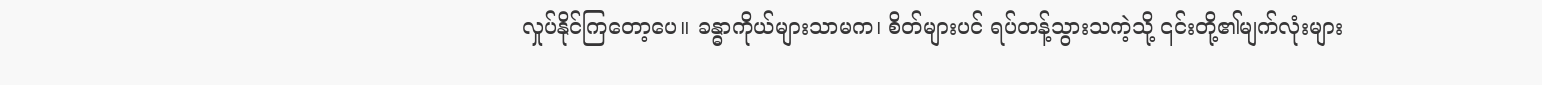လှုပ်နိုင်ကြတော့ပေ။ ခန္ဓာကိုယ်များသာမက၊ စိတ်များပင် ရပ်တန့်သွားသကဲ့သို့ ၎င်းတို့၏မျက်လုံးများ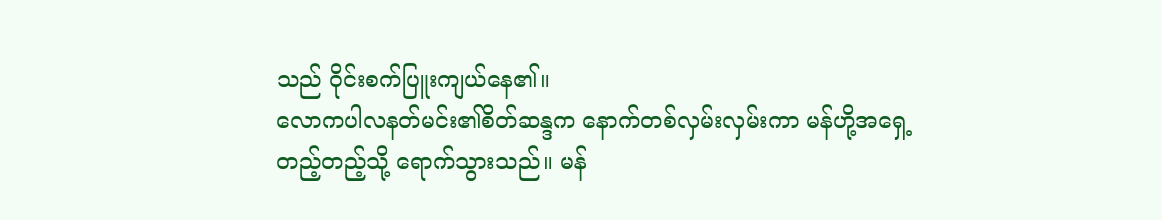သည် ဝိုင်းစက်ပြူးကျယ်နေ၏။
လောကပါလနတ်မင်း၏စိတ်ဆန္ဒက နောက်တစ်လှမ်းလှမ်းကာ မန်ဟို့အရှေ့တည့်တည့်သို့ ရောက်သွားသည်။ မန်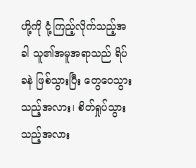ဟို့ကို ငုံ့ကြည့်လိုက်သည့်အခါ သူ၏အမူအရာသည် ရိပ်ခနဲ ဖြစ်သွားပြီး တွေဝေသွားသည့်အလား၊ စိတ်ရှုပ်သွားသည့်အလား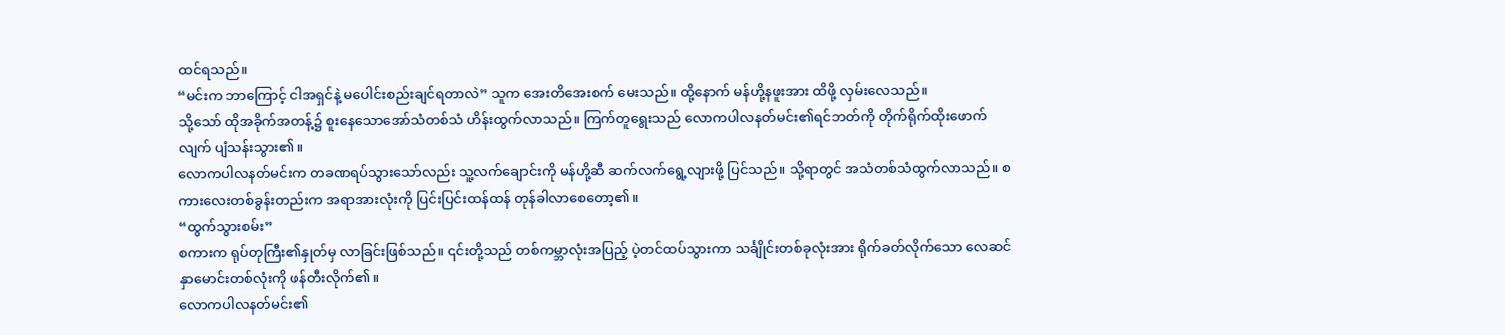ထင်ရသည်။
“မင်းက ဘာကြောင့် ငါအရှင်နဲ့ မပေါင်းစည်းချင်ရတာလဲ” သူက အေးတိအေးစက် မေးသည်။ ထို့နောက် မန်ဟို့နဖူးအား ထိဖို့ လှမ်းလေသည်။
သို့သော် ထိုအခိုက်အတန့်၌ စူးနေသောအော်သံတစ်သံ ဟိန်းထွက်လာသည်။ ကြက်တူရွေးသည် လောကပါလနတ်မင်း၏ရင်ဘတ်ကို တိုက်ရိုက်ထိုးဖောက်လျက် ပျံသန်းသွား၏။
လောကပါလနတ်မင်းက တခဏရပ်သွားသော်လည်း သူ့လက်ချောင်းကို မန်ဟို့ဆီ ဆက်လက်ရွေ့လျားဖို့ ပြင်သည်။ သို့ရာတွင် အသံတစ်သံထွက်လာသည်။ စကားလေးတစ်ခွန်းတည်းက အရာအားလုံးကို ပြင်းပြင်းထန်ထန် တုန်ခါလာစေတော့၏။
“ထွက်သွားစမ်း”
စကားက ရုပ်တုကြီး၏နှုတ်မှ လာခြင်းဖြစ်သည်။ ၎င်းတို့သည် တစ်ကမ္ဘာလုံးအပြည့် ပဲ့တင်ထပ်သွားကာ သင်္ချိုင်းတစ်ခုလုံးအား ရိုက်ခတ်လိုက်သော လေဆင်နှာမောင်းတစ်လုံးကို ဖန်တီးလိုက်၏။
လောကပါလနတ်မင်း၏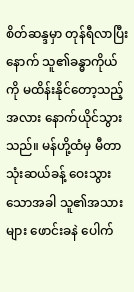စိတ်ဆန္ဒမှာ တုန်ရီလာပြီးနောက် သူ၏ခန္ဓာကိုယ်ကို မထိန်းနိုင်တော့သည့်အလား နောက်ယိုင်သွားသည်။ မန်ဟို့ထံမှ မီတာသုံးဆယ်ခန့် ဝေးသွားသောအခါ သူ၏အသားများ ဖောင်းခနဲ ပေါက်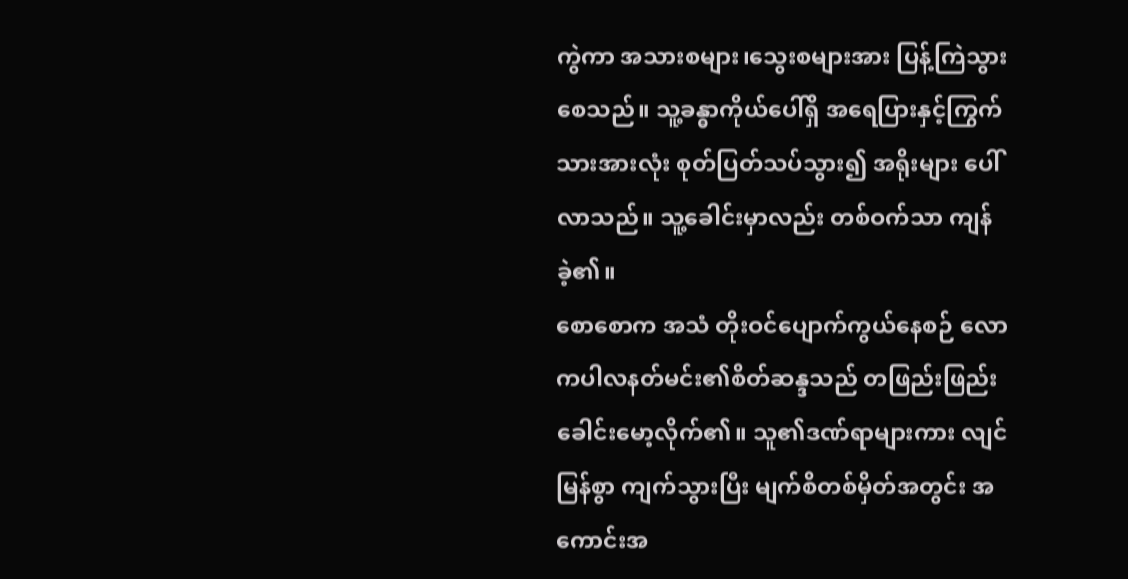ကွဲကာ အသားစများ၊သွေးစများအား ပြန့်ကြဲသွားစေသည်။ သူ့ခန္ဓာကိုယ်ပေါ်ရှိ အရေပြားနှင့်ကြွက်သားအားလုံး စုတ်ပြတ်သပ်သွား၍ အရိုးများ ပေါ်လာသည်။ သူ့ခေါင်းမှာလည်း တစ်ဝက်သာ ကျန်ခဲ့၏။
စောစောက အသံ တိုးဝင်ပျောက်ကွယ်နေစဉ် လောကပါလနတ်မင်း၏စိတ်ဆန္ဒသည် တဖြည်းဖြည်း ခေါင်းမော့လိုက်၏။ သူ၏ဒဏ်ရာများကား လျင်မြန်စွာ ကျက်သွားပြီး မျက်စိတစ်မှိတ်အတွင်း အကောင်းအ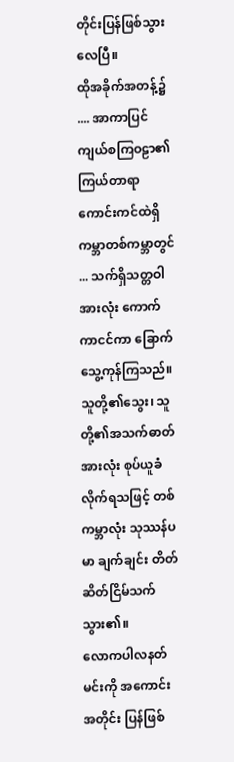တိုင်းပြန်ဖြစ်သွားလေပြီ။
ထိုအခိုက်အတန့်၌ .... အာကာပြင်ကျယ်စကြဝဠာ၏ ကြယ်တာရာကောင်းကင်ထဲရှိ ကမ္ဘာတစ်ကမ္ဘာတွင် ... သက်ရှိသတ္တဝါအားလုံး ကောက်ကာငင်ကာ ခြောက်သွေ့ကုန်ကြသည်။ သူတို့၏သွေး၊ သူတို့၏အသက်ဓာတ်အားလုံး စုပ်ယူခံလိုက်ရသဖြင့် တစ်ကမ္ဘာလုံး သုဿန်ပမာ ချက်ချင်း တိတ်ဆိတ်ငြိမ်သက်သွား၏။
လောကပါလနတ်မင်းကို အကောင်းအတိုင်း ပြန်ဖြစ်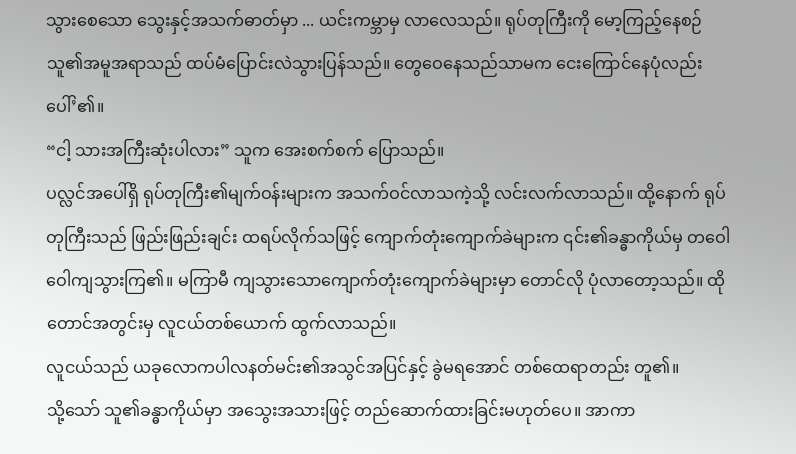သွားစေသော သွေးနှင့်အသက်ဓာတ်မှာ ... ယင်းကမ္ဘာမှ လာလေသည်။ ရုပ်တုကြီးကို မော့ကြည့်နေစဉ် သူ၏အမူအရာသည် ထပ်မံပြောင်းလဲသွားပြန်သည်။ တွေဝေနေသည်သာမက ငေးကြောင်နေပုံလည်း ပေါ်’၏။
“ငါ့ သားအကြီးဆုံးပါလား” သူက အေးစက်စက် ပြောသည်။
ပလ္လင်အပေါ်ရှိ ရုပ်တုကြီး၏မျက်ဝန်းများက အသက်ဝင်လာသကဲ့သို့ လင်းလက်လာသည်။ ထို့နောက် ရုပ်တုကြီးသည် ဖြည်းဖြည်းချင်း ထရပ်လိုက်သဖြင့် ကျောက်တုံးကျောက်ခဲများက ၎င်း၏ခန္ဓာကိုယ်မှ တဝေါဝေါကျသွားကြ၏။ မကြာမီ ကျသွားသောကျောက်တုံးကျောက်ခဲများမှာ တောင်လို ပုံလာတော့သည်။ ထိုတောင်အတွင်းမှ လူငယ်တစ်ယောက် ထွက်လာသည်။
လူငယ်သည် ယခုလောကပါလနတ်မင်း၏အသွင်အပြင်နှင့် ခွဲမရအောင် တစ်ထေရာတည်း တူ၏။
သို့သော် သူ၏ခန္ဓာကိုယ်မှာ အသွေးအသားဖြင့် တည်ဆောက်ထားခြင်းမဟုတ်ပေ။ အာကာ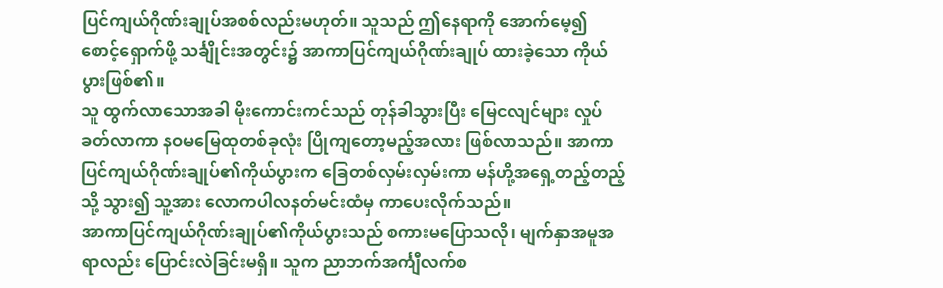ပြင်ကျယ်ဂိုဏ်းချုပ်အစစ်လည်းမဟုတ်။ သူသည် ဤနေရာကို အောက်မေ့၍ စောင့်ရှောက်ဖို့ သင်္ချိုင်းအတွင်း၌ အာကာပြင်ကျယ်ဂိုဏ်းချုပ် ထားခဲ့သော ကိုယ်ပွားဖြစ်၏။
သူ ထွက်လာသောအခါ မိုးကောင်းကင်သည် တုန်ခါသွားပြီး မြေငလျင်များ လှုပ်ခတ်လာကာ နဝမမြေထုတစ်ခုလုံး ပြိုကျတော့မည့်အလား ဖြစ်လာသည်။ အာကာပြင်ကျယ်ဂိုဏ်းချုပ်၏ကိုယ်ပွားက ခြေတစ်လှမ်းလှမ်းကာ မန်ဟို့အရှေ့တည့်တည့်သို့ သွား၍ သူ့အား လောကပါလနတ်မင်းထံမှ ကာပေးလိုက်သည်။
အာကာပြင်ကျယ်ဂိုဏ်းချုပ်၏ကိုယ်ပွားသည် စကားမပြောသလို၊ မျက်နှာအမူအရာလည်း ပြောင်းလဲခြင်းမရှိ။ သူက ညာဘက်အင်္ကျီလက်စ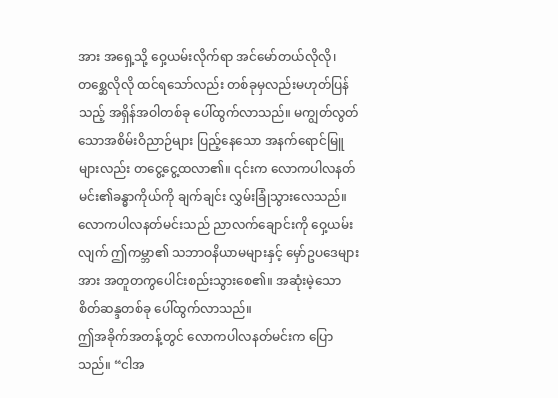အား အရှေ့သို့ ဝှေ့ယမ်းလိုက်ရာ အင်မော်တယ်လိုလို၊ တစ္ဆေလိုလို ထင်ရသော်လည်း တစ်ခုမှလည်းမဟုတ်ပြန်သည့် အရှိန်အဝါတစ်ခု ပေါ်ထွက်လာသည်။ မကျွတ်လွတ်သောအစိမ်းဝိညာဉ်များ ပြည့်နေသော အနက်ရောင်မြူများလည်း တငွေ့ငွေ့ထလာ၏။ ၎င်းက လောကပါလနတ်မင်း၏ခန္ဓာကိုယ်ကို ချက်ချင်း လွှမ်းခြုံသွားလေသည်။
လောကပါလနတ်မင်းသည် ညာလက်ချောင်းကို ဝှေ့ယမ်းလျက် ဤကမ္ဘာ၏ သဘာဝနိယာမများနှင့် မှော်ဥပဒေများအား အတူတကွပေါင်းစည်းသွားစေ၏။ အဆုံးမဲ့သောစိတ်ဆန္ဒတစ်ခု ပေါ်ထွက်လာသည်။
ဤအခိုက်အတန့်တွင် လောကပါလနတ်မင်းက ပြောသည်။ “ငါအ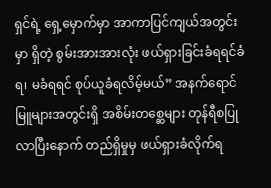ရှင်ရဲ့ ရှေ့မှောက်မှာ အာကာပြင်ကျယ်အတွင်းမှာ ရှိတဲ့ စွမ်းအားအားလုံး ဖယ်ရှားခြင်းခံရရင်ခံရ၊ မခံရရင် စုပ်ယူခံရလိမ့်မယ်” အနက်ရောင်မြူများအတွင်းရှိ အစိမ်းတစ္ဆေများ တုန်ရီစပြုလာပြီးနောက် တည်ရှိမှုမှ ဖယ်ရှားခံလိုက်ရ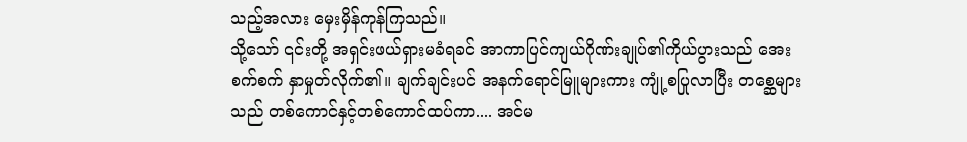သည့်အလား မှေးမှိန်ကုန်ကြသည်။
သို့သော် ၎င်းတို့ အရှင်းဖယ်ရှားမခံရခင် အာကာပြင်ကျယ်ဂိုဏ်းချုပ်၏ကိုယ်ပွားသည် အေးစက်စက် နှာမှုတ်လိုက်၏။ ချက်ချင်းပင် အနက်ရောင်မြူများကား ကျုံ့စပြုလာပြီး တစ္ဆေများသည် တစ်ကောင်နှင့်တစ်ကောင်ထပ်ကာ.... အင်မ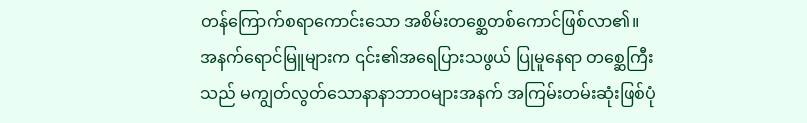တန်ကြောက်စရာကောင်းသော အစိမ်းတစ္ဆေတစ်ကောင်ဖြစ်လာ၏။
အနက်ရောင်မြူများက ၎င်း၏အရေပြားသဖွယ် ပြုမူနေရာ တစ္ဆေကြီးသည် မကျွတ်လွတ်သောနာနာဘာဝများအနက် အကြမ်းတမ်းဆုံးဖြစ်ပုံ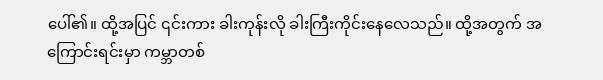ပေါ်၏။ ထို့အပြင် ၎င်းကား ခါးကုန်းလို ခါးကြီးကိုင်းနေလေသည်။ ထို့အတွက် အကြောင်းရင်းမှာ ကမ္ဘာတစ်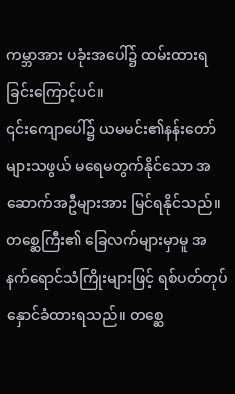ကမ္ဘာအား ပခုံးအပေါ်၌ ထမ်းထားရခြင်းကြောင့်ပင်။
၎င်းကျောပေါ်၌ ယမမင်း၏နန်းတော်များသဖွယ် မရေမတွက်နိုင်သော အဆောက်အဦများအား မြင်ရနိုင်သည်။ တစ္ဆေကြီး၏ ခြေလက်များမှာမူ အနက်ရောင်သံကြိုးများဖြင့် ရစ်ပတ်တုပ်နှောင်ခံထားရသည်။ တစ္ဆေ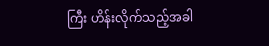ကြီး ဟိန်းလိုက်သည့်အခါ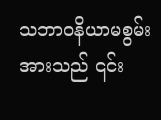သဘာဝနိယာမစွမ်းအားသည် ၎င်း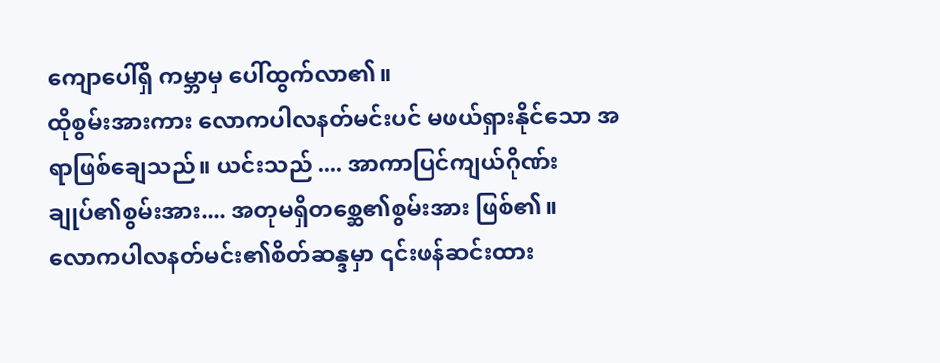ကျောပေါ်ရှိ ကမ္ဘာမှ ပေါ်ထွက်လာ၏။
ထိုစွမ်းအားကား လောကပါလနတ်မင်းပင် မဖယ်ရှားနိုင်သော အရာဖြစ်ချေသည်။ ယင်းသည် .... အာကာပြင်ကျယ်ဂိုဏ်းချုပ်၏စွမ်းအား.... အတုမရှိတစ္ဆေ၏စွမ်းအား ဖြစ်၏။
လောကပါလနတ်မင်း၏စိတ်ဆန္ဒမှာ ၎င်းဖန်ဆင်းထား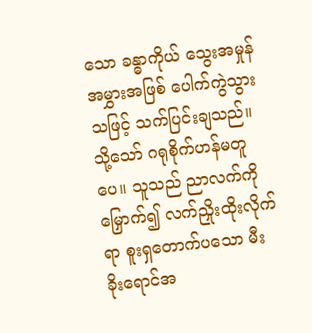သော ခန္ဓာကိုယ် သွေးအမှုန်အမွှားအဖြစ် ပေါက်ကွဲသွားသဖြင့် သက်ပြင်းချသည်။ သို့သော် ဂရုစိုက်ဟန်မတူပေ။ သူသည် ညာလက်ကို မြှောက်၍ လက်ညှိုးထိုးလိုက်ရာ စူးရှတောက်ပသော မီးခိုးရောင်အ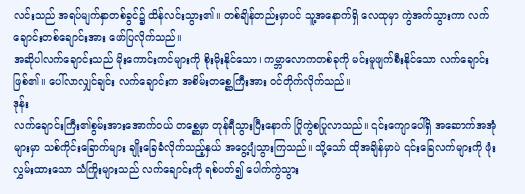လင်းသည် အရပ်မျက်နှာတစ်ခွင်၌ ထိန်လင်းသွား၏။ တစ်ချိန်တည်းမှာပင် သူ့အနောက်ရှိ လေထုမှာ ကွဲအက်သွားကာ လက်ချောင်းတစ်ချောင်းအား ဖော်ပြလိုက်သည်။
အဆိုပါလက်ချောင်းသည် မိုးကောင်းကင်များကို စိုးမိုးနိုင်သော၊ ကမ္ဘာလောကတစ်ခုကို မင်းမူဖျက်စီးနိုင်သော လက်ချောင်းဖြစ်၏။ ပေါ်လာလျှင်ချင်း လက်ချောင်းက အစိမ်းတစ္ဆေကြီးအား ဝင်တိုက်လိုက်သည်။
ဒုန်း
လက်ချောင်းကြီး၏စွမ်းအားအောက်ဝယ် တစ္ဆေမှာ တုန်ရီသွားပြီးနောက် ပြိုကွဲစပြုလာသည်။ ၎င်းကျောပေါ်ရှိ အဆောက်အအုံများမှာ သစ်ကိုင်းခြောက်များ ချိုးခြေခံလိုက်သည့်နှယ် အငွေ့ပျံသွားကြသည်။ သို့သော် ထိုအချိန်မှာပဲ ၎င်းခြေလက်များကို ဖုံးလွှမ်းထားသော သံကြိုးများသည် လက်ချောင်းကို ရစ်ပတ်၍ ပေါက်ကွဲသွား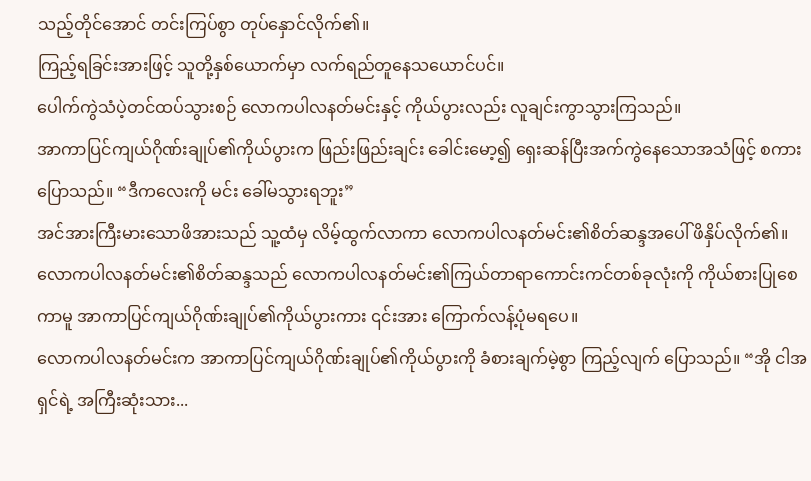သည့်တိုင်အောင် တင်းကြပ်စွာ တုပ်နှောင်လိုက်၏။
ကြည့်ရခြင်းအားဖြင့် သူတို့နှစ်ယောက်မှာ လက်ရည်တူနေသယောင်ပင်။
ပေါက်ကွဲသံပဲ့တင်ထပ်သွားစဉ် လောကပါလနတ်မင်းနှင့် ကိုယ်ပွားလည်း လူချင်းကွာသွားကြသည်။
အာကာပြင်ကျယ်ဂိုဏ်းချုပ်၏ကိုယ်ပွားက ဖြည်းဖြည်းချင်း ခေါင်းမော့၍ ရှေးဆန်ပြီးအက်ကွဲနေသောအသံဖြင့် စကားပြောသည်။ “ဒီကလေးကို မင်း ခေါ်မသွားရဘူး”
အင်အားကြီးမားသောဖိအားသည် သူ့ထံမှ လိမ့်ထွက်လာကာ လောကပါလနတ်မင်း၏စိတ်ဆန္ဒအပေါ် ဖိနှိပ်လိုက်၏။
လောကပါလနတ်မင်း၏စိတ်ဆန္ဒသည် လောကပါလနတ်မင်း၏ကြယ်တာရာကောင်းကင်တစ်ခုလုံးကို ကိုယ်စားပြုစေကာမူ အာကာပြင်ကျယ်ဂိုဏ်းချုပ်၏ကိုယ်ပွားကား ၎င်းအား ကြောက်လန့်ပုံမရပေ။
လောကပါလနတ်မင်းက အာကာပြင်ကျယ်ဂိုဏ်းချုပ်၏ကိုယ်ပွားကို ခံစားချက်မဲ့စွာ ကြည့်လျက် ပြောသည်။ “အို ငါအရှင်ရဲ့ အကြီးဆုံးသား...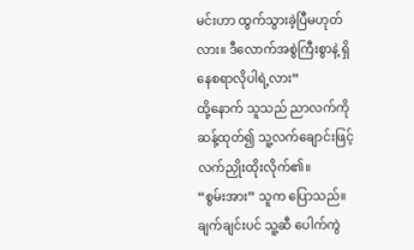မင်းဟာ ထွက်သွားခဲ့ပြီမဟုတ်လား။ ဒီလောက်အစွဲကြီးစွာနဲ့ ရှိနေစရာလိုပါရဲ့လား”
ထို့နောက် သူသည် ညာလက်ကို ဆန့်ထုတ်၍ သူ့လက်ချောင်းဖြင့် လက်ညှိုးထိုးလိုက်၏။
“စွမ်းအား” သူက ပြောသည်။ ချက်ချင်းပင် သူ့ဆီ ပေါက်ကွဲ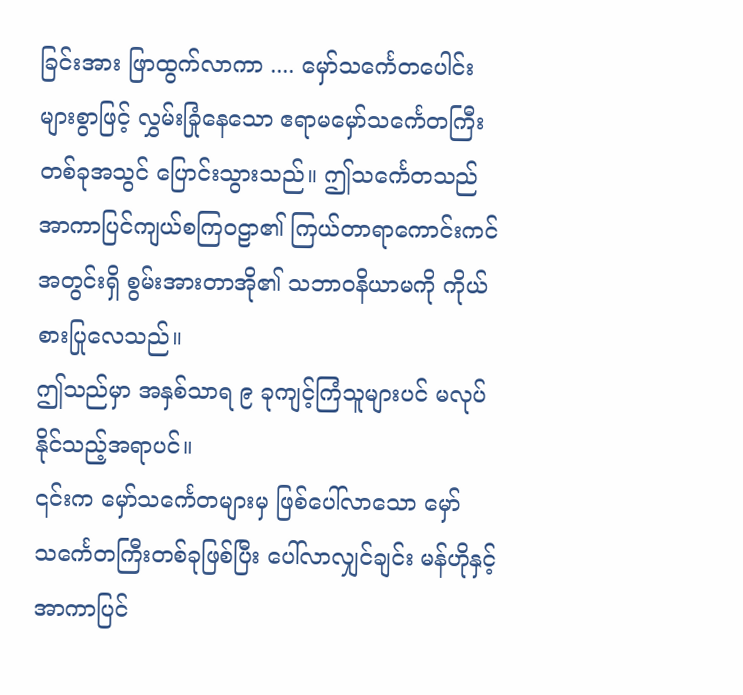ခြင်းအား ဖြာထွက်လာကာ .... မှော်သင်္ကေတပေါင်းများစွာဖြင့် လွှမ်းခြုံနေသော ဧရာမမှော်သင်္ကေတကြီးတစ်ခုအသွင် ပြောင်းသွားသည်။ ဤသင်္ကေတသည် အာကာပြင်ကျယ်စကြဝဠာ၏ ကြယ်တာရာကောင်းကင်အတွင်းရှိ စွမ်းအားတာအို၏ သဘာဝနိယာမကို ကိုယ်စားပြုလေသည်။
ဤသည်မှာ အနှစ်သာရ ၉ ခုကျင့်ကြံသူများပင် မလုပ်နိုင်သည့်အရာပင်။
၎င်းက မှော်သင်္ကေတများမှ ဖြစ်ပေါ်လာသော မှော်သင်္ကေတကြီးတစ်ခုဖြစ်ပြီး ပေါ်လာလျှင်ချင်း မန်ဟိုနှင့် အာကာပြင်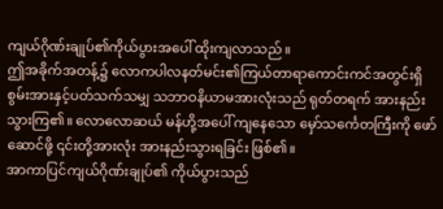ကျယ်ဂိုဏ်းချုပ်၏ကိုယ်ပွားအပေါ် ထိုးကျလာသည်။
ဤအခိုက်အတန့်၌ လောကပါလနတ်မင်း၏ကြယ်တာရာကောင်းကင်အတွင်းရှိ စွမ်းအားနှင့်ပတ်သက်သမျှ သဘာဝနိယာမအားလုံးသည် ရုတ်တရက် အားနည်းသွားကြ၏။ လောလောဆယ် မန်ဟို့အပေါ် ကျနေသော မှော်သင်္ကေတကြီးကို ဖော်ဆောင်ဖို့ ၎င်းတို့အားလုံး အားနည်းသွားရခြင်း ဖြစ်၏။
အာကာပြင်ကျယ်ဂိုဏ်းချုပ်၏ ကိုယ်ပွားသည်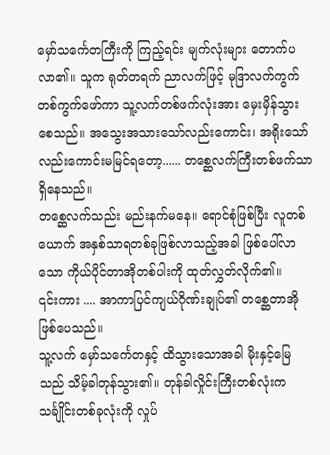မှော်သင်္ကေတကြီးကို ကြည့်ရင်း မျက်လုံးများ တောက်ပလာ၏။ သူက ရုတ်တရက် ညာလက်ဖြင့် မုဒြာလက်ကွက်တစ်ကွက်ဖော်ကာ သူ့လက်တစ်ဖက်လုံးအား မှေးမှိန်သွားစေသည်။ အသွေးအသားသော်လည်းကောင်း၊ အရိုးသော်လည်းကောင်းမမြင်ရတော့...... တစ္ဆေလက်ကြီးတစ်ဖက်သာ ရှိနေသည်။
တစ္ဆေလက်သည်း မည်းနက်မနေ။ ရောင်စုံဖြစ်ပြီး လူတစ်ယောက် အနှစ်သာရတစ်ခုဖြစ်လာသည့်အခါ ဖြစ်ပေါ်လာသော ကိုယ်ပိုင်တာအိုတစ်ပါးကို ထုတ်လွှတ်လိုက်၏။
၎င်းကား .... အာကာပြင်ကျယ်ဂိုဏ်းချုပ်၏ တစ္ဆေတာအိုဖြစ်ပေသည်။
သူ့လက် မှော်သင်္ကေတနှင့် ထိသွားသောအခါ မိုးနှင့်မြေသည် သိမ့်ခါတုန်သွား၏။ တုန်ခါလှိုင်းကြီးတစ်လုံးက သင်္ချိုင်းတစ်ခုလုံးကို လှုပ်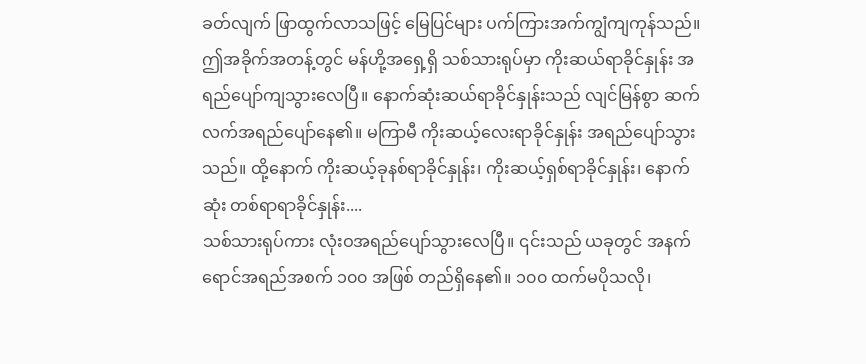ခတ်လျက် ဖြာထွက်လာသဖြင့် မြေပြင်များ ပက်ကြားအက်ကျွံကျကုန်သည်။
ဤအခိုက်အတန့်တွင် မန်ဟို့အရှေ့ရှိ သစ်သားရုပ်မှာ ကိုးဆယ်ရာခိုင်နှုန်း အရည်ပျော်ကျသွားလေပြီ။ နောက်ဆုံးဆယ်ရာခိုင်နှုန်းသည် လျင်မြန်စွာ ဆက်လက်အရည်ပျော်နေ၏။ မကြာမီ ကိုးဆယ့်လေးရာခိုင်နှုန်း အရည်ပျော်သွားသည်။ ထို့နောက် ကိုးဆယ့်ခုနစ်ရာခိုင်နှုန်း၊ ကိုးဆယ့်ရှစ်ရာခိုင်နှုန်း၊ နောက်ဆုံး တစ်ရာရာခိုင်နှုန်း....
သစ်သားရုပ်ကား လုံးဝအရည်ပျော်သွားလေပြီ။ ၎င်းသည် ယခုတွင် အနက်ရောင်အရည်အစက် ၁၀၀ အဖြစ် တည်ရှိနေ၏။ ၁၀၀ ထက်မပိုသလို၊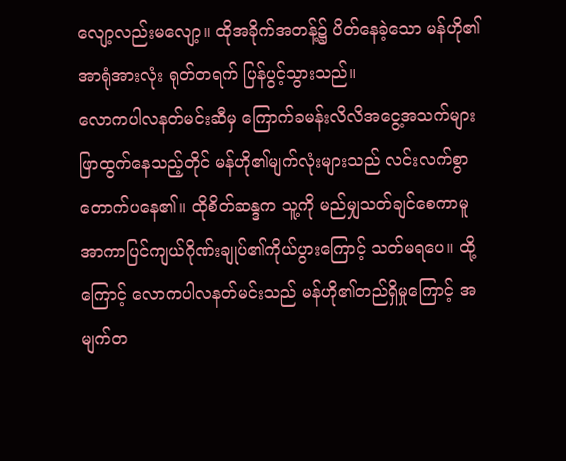လျော့လည်းမလျော့။ ထိုအခိုက်အတန့်၌ ပိတ်နေခဲ့သော မန်ဟို၏အာရုံအားလုံး ရုတ်တရက် ပြန်ပွင့်သွားသည်။
လောကပါလနတ်မင်းဆီမှ ကြောက်ခမန်းလိလိအငွေ့အသက်များ ဖြာထွက်နေသည့်တိုင် မန်ဟို၏မျက်လုံးများသည် လင်းလက်စွာ တောက်ပနေ၏။ ထိုစိတ်ဆန္ဒက သူ့ကို မည်မျှသတ်ချင်စေကာမူ အာကာပြင်ကျယ်ဂိုဏ်းချုပ်၏ကိုယ်ပွားကြောင့် သတ်မရပေ။ ထို့ကြောင့် လောကပါလနတ်မင်းသည် မန်ဟို၏တည်ရှိမှုကြောင့် အမျက်တ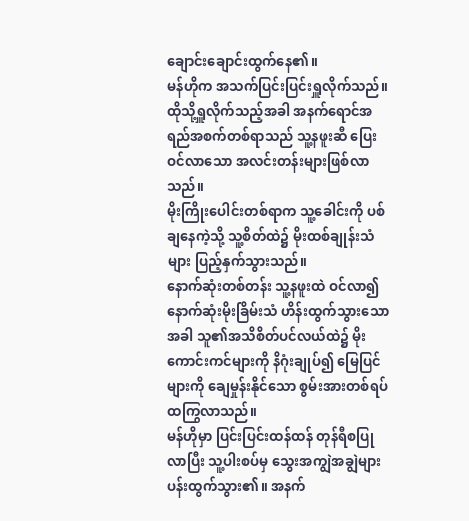ချောင်းချောင်းထွက်နေ၏။
မန်ဟိုက အသက်ပြင်းပြင်းရှူလိုက်သည်။ ထိုသို့ရှူလိုက်သည့်အခါ အနက်ရောင်အရည်အစက်တစ်ရာသည် သူ့နဖူးဆီ ပြေးဝင်လာသော အလင်းတန်းများဖြစ်လာသည်။
မိုးကြိုးပေါင်းတစ်ရာက သူ့ခေါင်းကို ပစ်ချနေကဲ့သို့ သူ့စိတ်ထဲ၌ မိုးထစ်ချုန်းသံများ ပြည့်နှက်သွားသည်။
နောက်ဆုံးတစ်တန်း သူ့နဖူးထဲ ဝင်လာ၍ နောက်ဆုံးမိုးခြိမ်းသံ ဟိန်းထွက်သွားသောအခါ သူ၏အသိစိတ်ပင်လယ်ထဲ၌ မိုးကောင်းကင်များကို နိဂုံးချုပ်၍ မြေပြင်များကို ချေမှုန်းနိုင်သော စွမ်းအားတစ်ရပ် ထကြွလာသည်။
မန်ဟိုမှာ ပြင်းပြင်းထန်ထန် တုန်ရီစပြုလာပြီး သူ့ပါးစပ်မှ သွေးအကျွဲအချွဲများ ပန်းထွက်သွား၏။ အနက်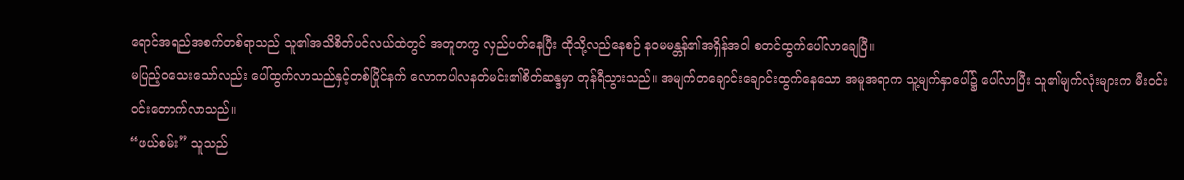ရောင်အရည်အစက်တစ်ရာသည် သူ၏အသိစိတ်ပင်လယ်ထဲတွင် အတူတကွ လှည်ပတ်နေပြီး ထိုသို့လည်နေစဉ် နဝမမန္တန်၏အရှိန်အဝါ စတင်ထွက်ပေါ်လာချေပြီ။
မပြည့်ဝသေးသော်လည်း ပေါ်ထွက်လာသည်နှင့်တစ်ပြိုင်နက် လောကပါလနတ်မင်း၏စိတ်ဆန္ဒမှာ တုန်ရီသွားသည်။ အမျက်တချောင်းချောင်းထွက်နေသော အမူအရာက သူ့မျက်နှာပေါ်၌ ပေါ်လာပြီး သူ၏မျက်လုံးများက မီးဝင်းဝင်းတောက်လာသည်။
“ဖယ်စမ်း” သူသည်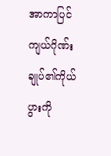အာကာပြင်ကျယ်ဂိုဏ်းချုပ်၏ကိုယ်ပွားကို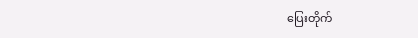ပြေးတိုက်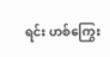ရင်း ဟစ်ကြွေး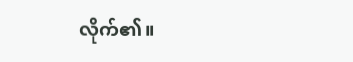လိုက်၏။